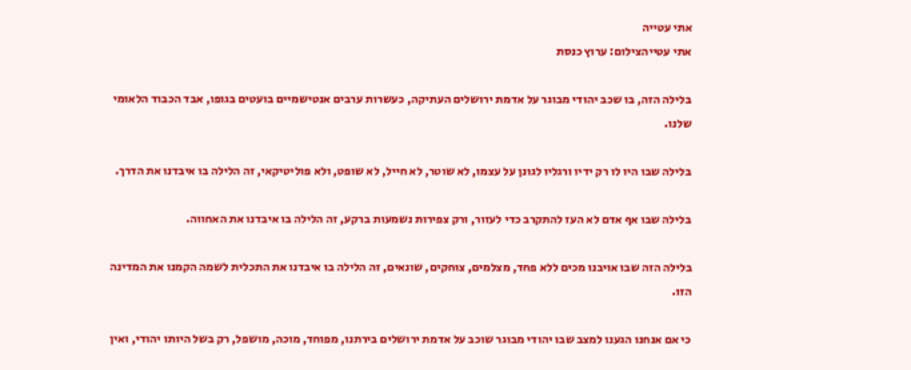אתי עטייה
אתי עטייהצילום: ערוץ כנסת

בלילה הזה, בו שכב יהודי מבוגר על אדמת ירושלים העתיקה, כעשרות ערבים אנטישמיים בועטים בגופו, אבד הכבוד הלאומי שלנו.

בלילה שבו היו לו רק ידיו ורגליו לגונן על עצמו, לא שוטר, לא חייל, לא שופט, ולא פוליטיקאי, זה הלילה בו איבדנו את הדרך.

בלילה שבו אף אדם לא העז להתקרב כדי לעזור, ורק צפירות נשמעות ברקע, זה הלילה בו איבדנו את האחווה.

בלילה הזה שבו אויבנו מכים ללא פחד, מצלמים, צוחקים, שונאים, זה הלילה בו איבדנו את התכלית לשמה הקמנו את המדינה הזו.

כי אם אנחנו הגענו למצב שבו יהודי מבוגר שוכב על אדמת ירושלים בירתנו, מפוחד, מוכה, מושפל, רק בשל היותו יהודי, ואין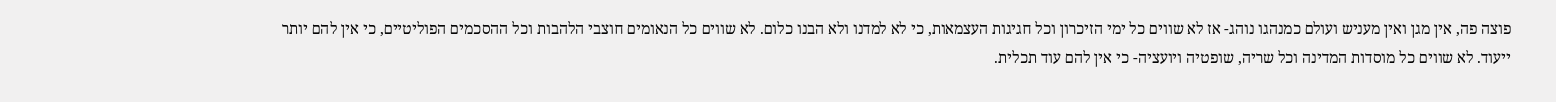פוצה פה, אין מגן ואין מעניש ועולם כמנהגו נוהג- אז לא שווים כל ימי הזיכרון וכל חגיגות העצמאות, כי לא למדנו ולא הבנו כלום. לא שווים כל הנאומים חוצבי הלהבות וכל ההסכמים הפוליטיים, כי אין להם יותר ייעוד. לא שווים כל מוסדות המדינה וכל שריה, שופטיה ויועציה- כי אין להם עוד תכלית.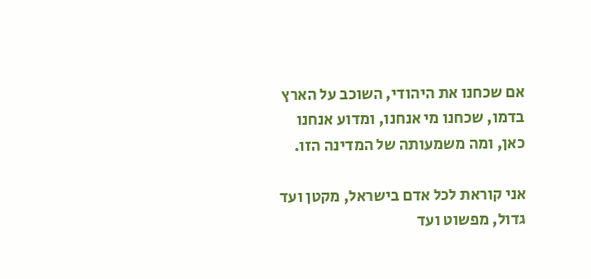אם שכחנו את היהודי, השוכב על הארץ בדמו, שכחנו מי אנחנו, ומדוע אנחנו כאן, ומה משמעותה של המדינה הזו.

אני קוראת לכל אדם בישראל, מקטן ועד גדול, מפשוט ועד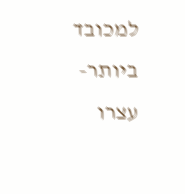למכובד ביותר- עצרו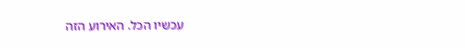עכשיו הכל. האירוע הזה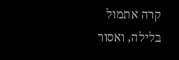קרה אתמול בלילה, ואסור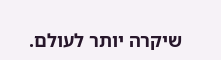שיקרה יותר לעולם.